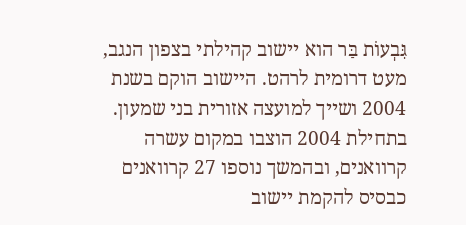גִּבְעוֹת בַּר הוא יישוב קהילתי בצפון הנגב, מעט דרומית לרהט. היישוב הוקם בשנת 2004 ושייך למועצה אזורית בני שמעון.
בתחילת 2004 הוצבו במקום עשרה קרוואנים, ובהמשך נוספו 27 קרוואנים כבסיס להקמת יישוב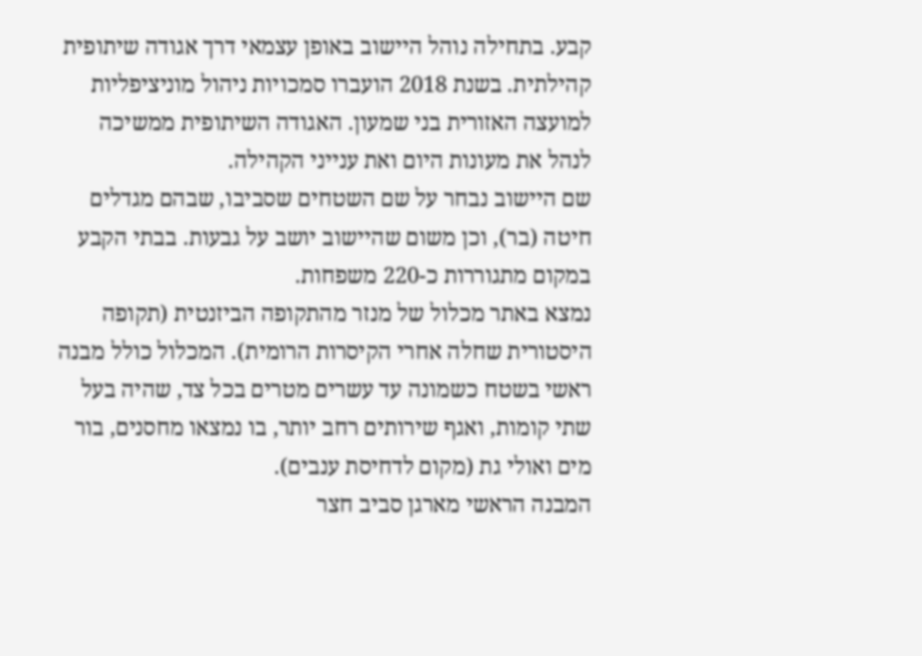קבע. בתחילה נוהל היישוב באופן עצמאי דרך אגודה שיתופית קהילתית. בשנת 2018 הועברו סמכויות ניהול מוניציפליות למועצה האזורית בני שמעון. האגודה השיתופית ממשיכה לנהל את מעונות היום ואת ענייני הקהילה.
שם היישוב נבחר על שם השטחים שסביבו, שבהם מגדלים חיטה (בר), וכן משום שהיישוב יושב על גבעות. בבתי הקבע במקום מתגוררות כ-220 משפחות.
נמצא באתר מכלול של מנזר מהתקופה הביזנטית (תקופה היסטורית שחלה אחרי הקיסרות הרומית). המכלול כולל מבנה ראשי בשטח כשמונה עד עשרים מטרים בכל צד, שהיה בעל שתי קומות, ואגף שירותים רחב יותר, בו נמצאו מחסנים, בור מים ואולי גת (מקום לדחיסת ענבים).
המבנה הראשי מארגן סביב חצר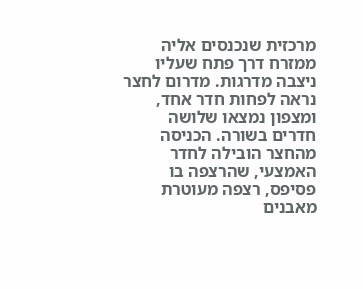מרכזית שנכנסים אליה ממזרח דרך פתח שעליו ניצבה מדרגות. מדרום לחצר נראה לפחות חדר אחד, ומצפון נמצאו שלושה חדרים בשורה. הכניסה מהחצר הובילה לחדר האמצעי, שהרצפה בו פסיפס, רצפה מעוטרת מאבנים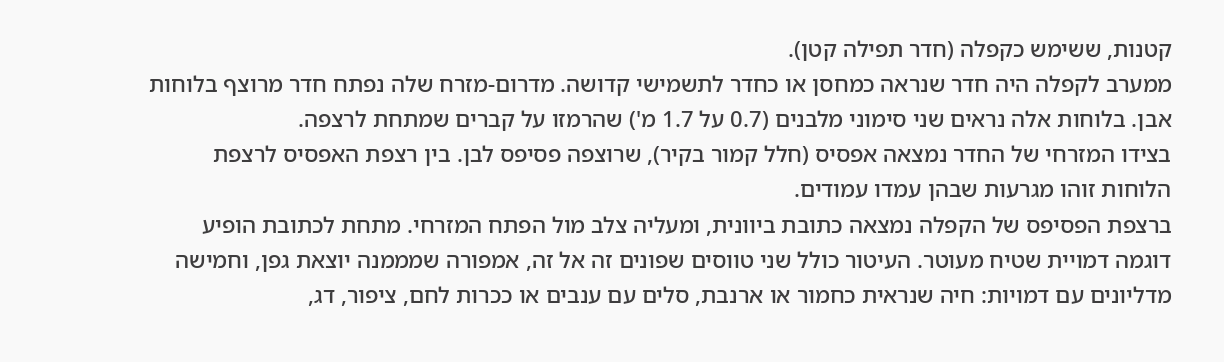קטנות, ששימש כקפלה (חדר תפילה קטן).
ממערב לקפלה היה חדר שנראה כמחסן או כחדר לתשמישי קדושה. מדרום-מזרח שלה נפתח חדר מרוצף בלוחות אבן. בלוחות אלה נראים שני סימוני מלבנים (0.7 על 1.7 מ') שהרמזו על קברים שמתחת לרצפה.
בצידו המזרחי של החדר נמצאה אפסיס (חלל קמור בקיר), שרוצפה פסיפס לבן. בין רצפת האפסיס לרצפת הלוחות זוהו מגרעות שבהן עמדו עמודים.
ברצפת הפסיפס של הקפלה נמצאה כתובת ביוונית, ומעליה צלב מול הפתח המזרחי. מתחת לכתובת הופיע דוגמה דמויית שטיח מעוטר. העיטור כולל שני טווסים שפונים זה אל זה, אמפורה שמממנה יוצאת גפן, וחמישה מדליונים עם דמויות: חיה שנראית כחמור או ארנבת, סלים עם ענבים או ככרות לחם, ציפור, דג,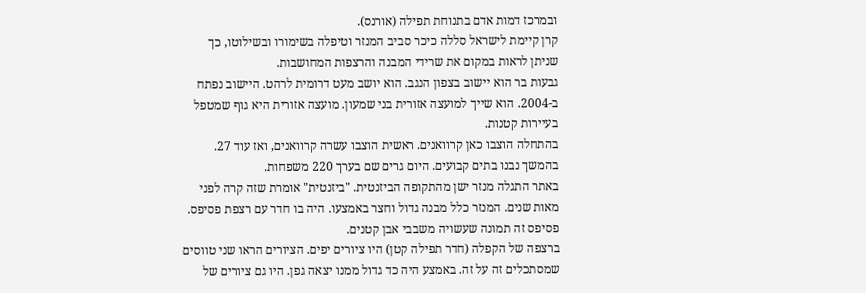ובמרכז דמות אדם בתנוחת תפילה (אורנס).
קרן קיימת לישראל סללה כיכר סביב המנזר וטיפלה בשימורו ובשילוטו, כך שניתן לראות במקום את שרידי המבנה והרצפות המחושבות.
גבעות בר הוא יישוב בצפון הנגב. הוא יושב מעט דרומית לרהט. היישוב נפתח ב-2004. הוא שייך למועצה אזורית בני שמעון. מועצה אזורית היא גוף שמטפל בעיירות קטנות.
בהתחלה הוצבו כאן קרוואנים. ראשית הוצבו עשרה קרוואנים, ואז עוד 27. בהמשך נבנו בתים קבועים. היום גרים שם בערך 220 משפחות.
באתר התגלה מנזר ישן מהתקופה הביזנטית. "ביזנטית" אומרת שזה קרה לפני מאות שנים. המנזר כלל מבנה גדול וחצר באמצעו. היה בו חדר עם רצפת פסיפס. פסיפס זה תמונה שעשויה משבבי אבן קטנים.
ברצפה של הקפלה (חדר תפילה קטן) היו ציורים יפים. הציורים הראו שני טווסים שמסתכלים זה על זה. באמצע היה כד גדול ממנו יצאה גפן. היו גם ציורים של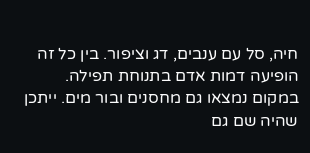חיה, סל עם ענבים, דג וציפור. בין כל זה הופיעה דמות אדם בתנוחת תפילה.
במקום נמצאו גם מחסנים ובור מים. ייתכן שהיה שם גם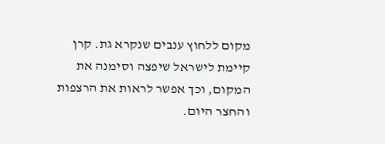מקום ללחוץ ענבים שנקרא גת. קרן קיימת לישראל שיפצה וסימנה את המקום, וכך אפשר לראות את הרצפות והחצר היום.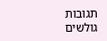תגובות גולשים